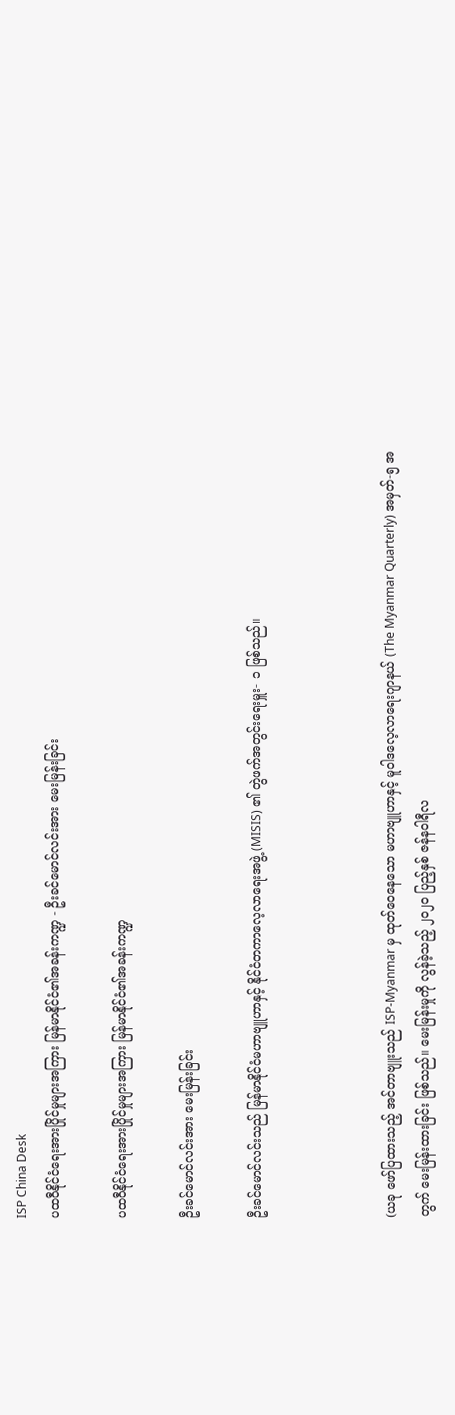ISP China Desk
ပထဝီနိုင်ငံရေးအားပြိုင်မှုများအကြား မြန်မာနိုင်ငံ၏အခန်းကဏ္ဍ - ဦးခင်မောင်လင်းအား မေးမြန်းခြင်း

ပထဝီနိုင်ငံရေးအားပြိုင်မှုများအကြား မြန်မာနိုင်ငံ၏အခန်းကဏ္ဍ

ဦးခင်မောင်လင်းအား မေးမြန်းခြင်း

ဦးခင်မောင်လင်းသည် မြန်မာနိုင်ငံမဟာဗျူဟာနှင့် နိုင်ငံတကာလေ့လာရေးအဖွဲ့ (MISIS) ၏ တွဲဖက်အတွင်းရေးမှူး- ၁ ဖြစ်သည်။



(ယခု ဖော်ပြထားသည့် အင်တာဗျူးသည် ISP-Myanmar မှ ထုတ်ဝေနေသော မဟာဗျူဟာနှင့် မူဝါဒလေ့လာရေးဂျာနယ် (The Myanmar Quarterly) အမှတ်-၅ အတွက် မေးမြန်းထားခြင်း ဖြစ်သည်။ မေးမြန်းမှုကို လွန်ခဲ့သည့် ၂၀၂၀ ပြည့်နှစ် ဇန်နဝါရီလ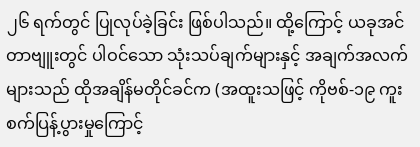၂၆ ရက်တွင် ပြုလုပ်ခဲ့ခြင်း ဖြစ်ပါသည်။ ထို့ကြောင့် ယခုအင်တာဗျူးတွင် ပါဝင်သော သုံးသပ်ချက်များနှင့် အချက်အလက်များသည် ထိုအချိန်မတိုင်ခင်က (အထူးသဖြင့် ကိုဗစ်-၁၉ ကူးစက်ပြန့်ပွားမှုကြောင့်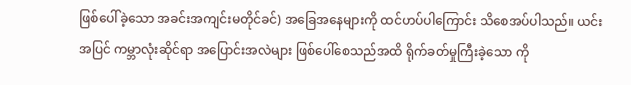ဖြစ်ပေါ်ခဲ့သော အခင်းအကျင်းမတိုင်ခင်) အခြေအနေများကို ထင်ဟပ်ပါကြောင်း သိစေအပ်ပါသည်။ ယင်းအပြင် ကမ္ဘာလုံးဆိုင်ရာ အပြောင်းအလဲများ ဖြစ်ပေါ်စေသည်အထိ ရိုက်ခတ်မှုကြီးခဲ့သော ကို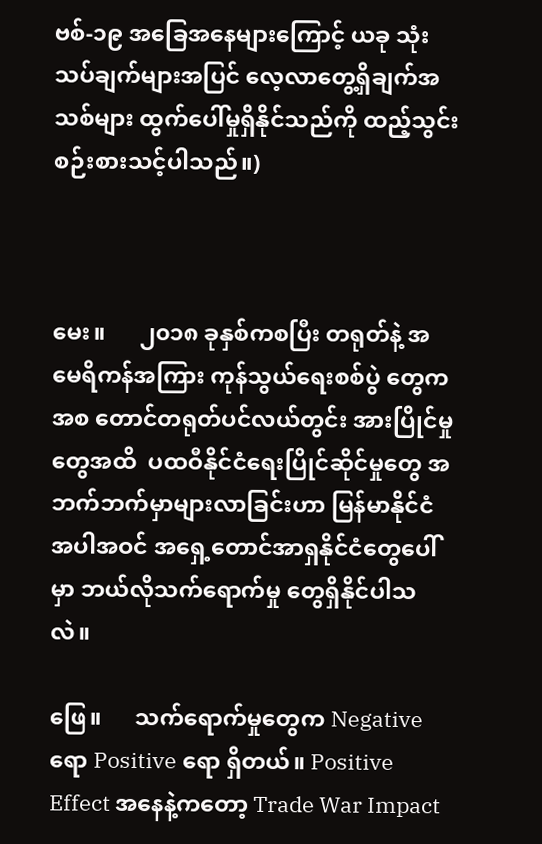ဗစ်-၁၉ အခြေအနေများကြောင့် ယခု သုံးသပ်ချက်များအပြင် လေ့လာတွေ့ရှိချက်အသစ်များ ထွက်ပေါ်မှုရှိနိုင်သည်ကို ထည့်သွင်းစဉ်းစားသင့်ပါသည်။)



မေး။      ၂၀၁၈ ခုနှစ်ကစပြီး တရုတ်နဲ့ အမေရိကန်အကြား ကုန်သွယ်ရေးစစ်ပွဲ တွေကအစ တောင်တရုတ်ပင်လယ်တွင်း အားပြိုင်မှုတွေအထိ  ပထဝီနိုင်ငံရေးပြိုင်ဆိုင်မှုတွေ အဘက်ဘက်မှာများလာခြင်းဟာ မြန်မာနိုင်ငံ အပါအဝင် အရှေ့တောင်အာရှနိုင်ငံတွေပေါ်မှာ ဘယ်လိုသက်ရောက်မှု တွေရှိနိုင်ပါသလဲ။

ဖြေ။      သက်ရောက်မှုတွေက Negative ရော Positive ရော ရှိတယ်။ Positive Effect အနေနဲ့ကတော့ Trade War Impact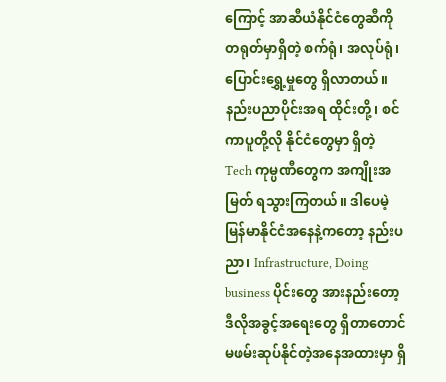ကြောင့် အာဆီယံနိုင်ငံတွေဆီကို တရုတ်မှာရှိတဲ့ စက်ရုံ၊ အလုပ်ရုံ၊ ပြောင်းရွှေ့မှုတွေ ရှိလာတယ်။ နည်းပညာပိုင်းအရ ထိုင်းတို့၊ စင်ကာပူတို့လို နိုင်ငံတွေမှာ ရှိတဲ့ Tech ကုမ္ပဏီတွေက အကျိုးအမြတ် ရသွားကြတယ်။ ဒါပေမဲ့ မြန်မာနိုင်ငံအနေနဲ့ကတော့ နည်းပညာ၊ Infrastructure, Doing business ပိုင်းတွေ အားနည်းတော့ ဒီလိုအခွင့်အရေးတွေ ရှိတာတောင် မဖမ်းဆုပ်နိုင်တဲ့အနေအထားမှာ ရှိ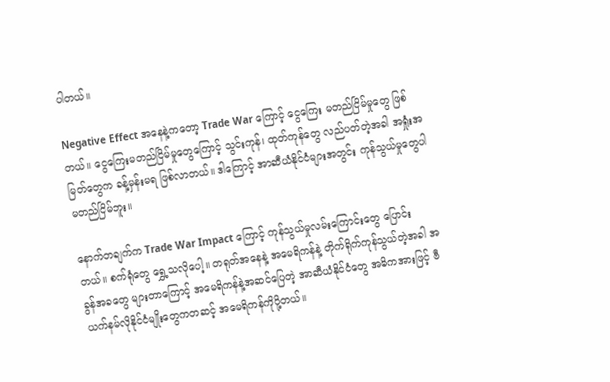ပါတယ်။

Negative Effect အနေနဲ့ကတော့ Trade War ကြောင့် ငွေကြေး မတည်ငြိမ်မှုတွေ ဖြစ်တယ်။ ငွေကြေးမတည်ငြိမ်မှုတွေကြောင့် သွင်းကုန်၊ ထုတ်ကုန်တွေ လည်ပတ်တဲ့အခါ အရှုံးအမြတ်တွေက ခန့်မှန်းမရ ဖြစ်လာတယ်။ ဒါကြောင့် အာဆီယံနိုင်ငံများအတွင်း ကုန်သွယ်မှုတွေပါ မတည်ငြိမ်ဘူး။

နောက်တချက်က Trade War Impact ကြောင့် ကုန်သွယ်မှုလမ်းကြောင်းတွေ ပြောင်းတယ်။ စက်ရုံတွေ ရွှေ့သလိုပေါ့။ တရုတ်အနေနဲ့ အမေရိကန်နဲ့ တိုက်ရိုက်ကုန်သွယ်တဲ့အခါ အခွန်အခတွေ များတာကြောင့် အမေရိကန်နဲ့အဆင်ပြေတဲ့ အာဆီယံနိုင်ငံတွေ အဓိကအားဖြင့် ဗီယက်နမ်လိုနိုင်ငံမျိုးတွေကတဆင့် အမေရိကန်ကိုပို့တယ်။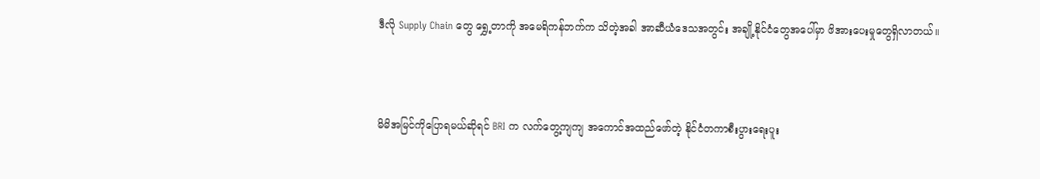ဒီလို Supply Chain တွေ ရွှေ့တာကို အမေရိကန်ဘက်က သိတဲ့အခါ အာဆီယံဒေသအတွင်း အချို့နိုင်ငံတွေအပေါ်မှာ ဖိအားပေးမှုတွေရှိလာတယ်။



မိမိအမြင်ကိုပြောရမယ်ဆိုရင် BRI က လက်တွေ့ကျကျ အကောင်အထည်ဖော်တဲ့ နိုင်ငံတကာစီးပွားရေးပူး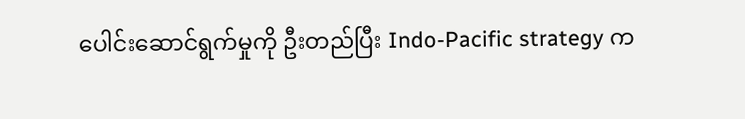ပေါင်းဆောင်ရွက်မှုကို ဦးတည်ပြီး Indo-Pacific strategy က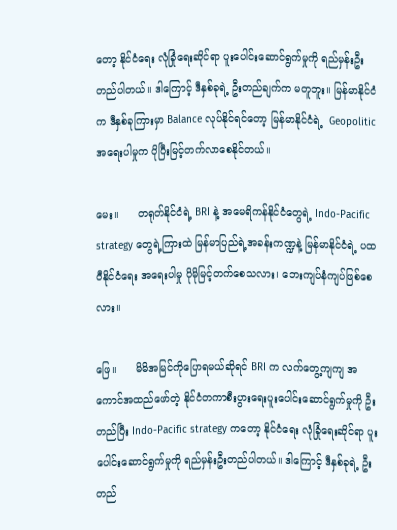တော့ နိုင်ငံရေး လုံခြုံရေးဆိုင်ရာ ပူးပေါင်းဆောင်ရွက်မှုကို ရည်မှန်းဦးတည်ပါတယ်။ ဒါကြောင့် ဒီနှစ်ခုရဲ့ ဦးတည်ချက်က မတူဘူး။ မြန်မာနိုင်ငံက ဒီနှစ်ခုကြားမှာ Balance လုပ်နိုင်ရင်တော့ မြန်မာနိုင်ငံရဲ့  Geopolitic အရေးပါမှုက ပိုပြီးမြင့်တက်လာစေနိုင်တယ်။

မေး။      တရုတ်နိုင်ငံရဲ့ BRI နဲ့ အမေရိကန်နိုင်ငံတွေရဲ့ Indo-Pacific strategy တွေရဲ့ကြားထဲ မြန်မာပြည်ရဲ့အခန်းကဏ္ဍနဲ့ မြန်မာနိုင်ငံရဲ့ ပထဝီနိုင်ငံရေး အရေးပါမှု ပိုမိုမြင့်တက်စေသလား၊ ဘေးကျပ်နံကျပ်ဖြစ်စေလား။

ဖြေ။      မိမိအမြင်ကိုပြောရမယ်ဆိုရင် BRI က လက်တွေ့ကျကျ အကောင်အထည်ဖော်တဲ့ နိုင်ငံတကာစီးပွားရေးပူးပေါင်းဆောင်ရွက်မှုကို ဦးတည်ပြီး Indo-Pacific strategy ကတော့ နိုင်ငံရေး လုံခြုံရေးဆိုင်ရာ ပူးပေါင်းဆောင်ရွက်မှုကို ရည်မှန်းဦးတည်ပါတယ်။ ဒါကြောင့် ဒီနှစ်ခုရဲ့ ဦးတည်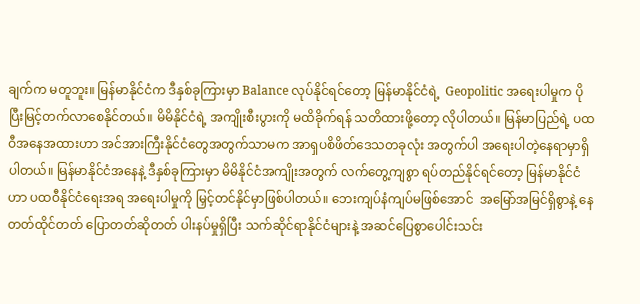ချက်က မတူဘူး။ မြန်မာနိုင်ငံက ဒီနှစ်ခုကြားမှာ Balance လုပ်နိုင်ရင်တော့ မြန်မာနိုင်ငံရဲ့  Geopolitic အရေးပါမှုက ပိုပြီးမြင့်တက်လာစေနိုင်တယ်။ မိမိနိုင်ငံရဲ့ အကျိုးစီးပွားကို မထိခိုက်ရန် သတိထားဖို့တော့ လိုပါတယ်။ မြန်မာပြည်ရဲ့ ပထဝီအနေအထားဟာ အင်အားကြီးနိုင်ငံတွေအတွက်သာမက အာရှပစိဖိတ်ဒေသတခုလုံး အတွက်ပါ အရေးပါတဲ့နေရာမှာရှိပါတယ်။ မြန်မာနိုင်ငံအနေနဲ့ ဒီနှစ်ခုကြားမှာ မိမိနိုင်ငံအကျိုးအတွက် လက်တွေ့ကျစွာ ရပ်တည်နိုင်ရင်တော့ မြန်မာနိုင်ငံဟာ ပထဝီနိုင်ငံရေးအရ အရေးပါမှုကို မြှင့်တင်နိုင်မှာဖြစ်ပါတယ်။ ဘေးကျပ်နံကျပ်မဖြစ်အောင်  အမြော်အမြင်ရှိစွာနဲ့ နေတတ်ထိုင်တတ် ပြောတတ်ဆိုတတ် ပါးနပ်မှုရှိပြီး သက်ဆိုင်ရာနိုင်ငံများနဲ့ အဆင်ပြေစွာပေါင်းသင်း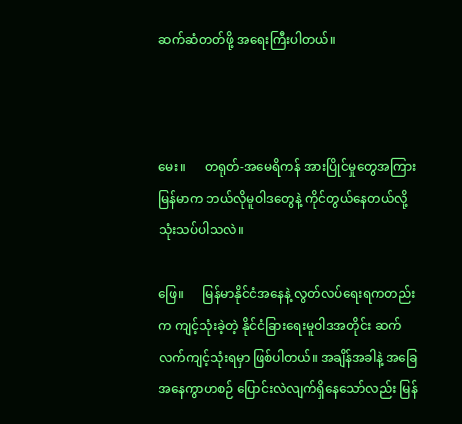ဆက်ဆံတတ်ဖို့ အရေးကြီးပါတယ်။



မေး။      တရုတ်-အမေရိကန် အားပြိုင်မှုတွေအကြား မြန်မာက ဘယ်လိုမူဝါဒတွေနဲ့ ကိုင်တွယ်နေတယ်လို့ သုံးသပ်ပါသလဲ။

ဖြေ။      မြန်မာနိုင်ငံအနေနဲ့ လွတ်လပ်ရေးရကတည်းက ကျင့်သုံးခဲ့တဲ့ နိုင်ငံခြားရေးမူဝါဒအတိုင်း ဆက်လက်ကျင့်သုံးရမှာ ဖြစ်ပါတယ်။ အချိန်အခါနဲ့ အခြေအနေကွာဟစဉ် ပြောင်းလဲလျက်ရှိနေသော်လည်း မြန်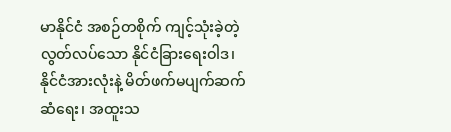မာနိုင်ငံ အစဉ်တစိုက် ကျင့်သုံးခဲ့တဲ့ လွတ်လပ်သော နိုင်ငံခြားရေးဝါဒ၊ နိုင်ငံအားလုံးနဲ့ မိတ်ဖက်မပျက်ဆက်ဆံရေး၊ အထူးသ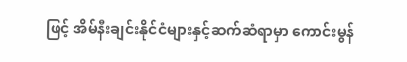ဖြင့် အိမ်နီးချင်းနိုင်ငံများနှင့်ဆက်ဆံရာမှာ ကောင်းမွန်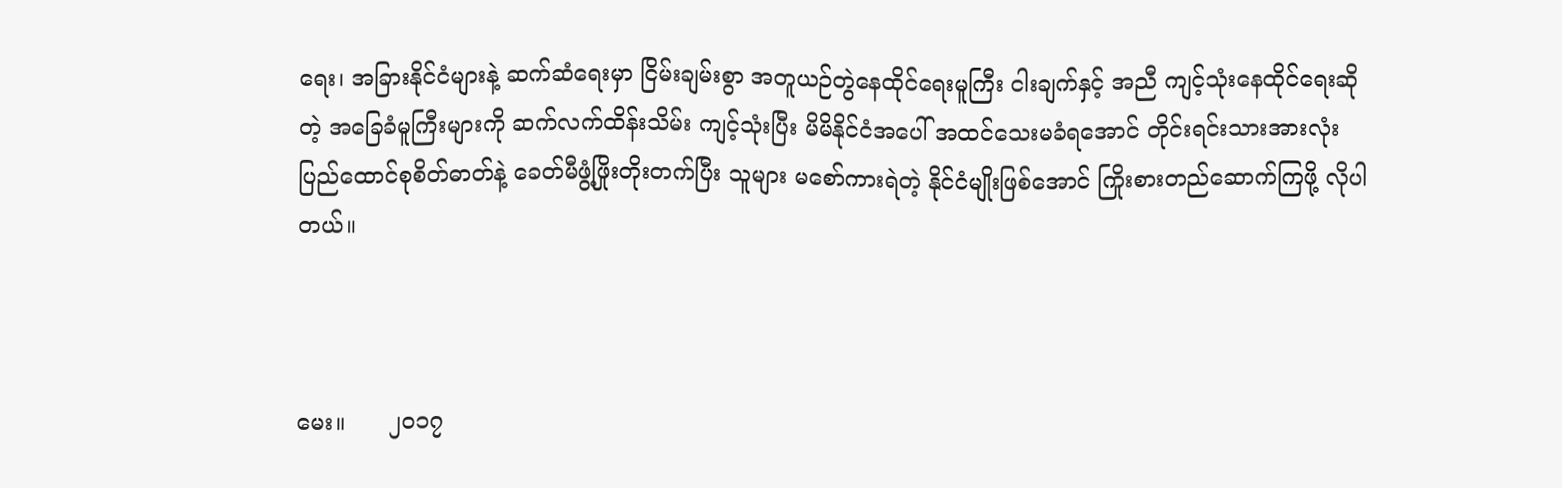ရေး၊ အခြားနိုင်ငံများနဲ့ ဆက်ဆံရေးမှာ ငြိမ်းချမ်းစွာ အတူယဉ်တွဲနေထိုင်ရေးမူကြီး ငါးချက်နှင့် အညီ ကျင့်သုံးနေထိုင်ရေးဆိုတဲ့ အခြေခံမူကြီးများကို ဆက်လက်ထိန်းသိမ်း ကျင့်သုံးပြီး မိမိနိုင်ငံအပေါ် အထင်သေးမခံရအောင် တိုင်းရင်းသားအားလုံး ပြည်ထောင်စုစိတ်ဓာတ်နဲ့ ခေတ်မီဖွံ့ဖြိုးတိုးတက်ပြီး သူများ မစော်ကားရဲတဲ့ နိုင်ငံမျိုးဖြစ်အောင် ကြိုးစားတည်ဆောက်ကြဖို့ လိုပါတယ်။



မေး။      ၂၀၁၇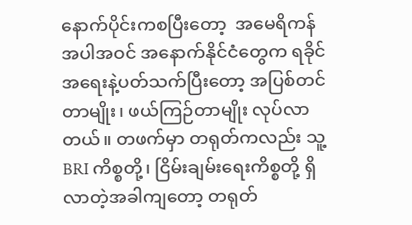နောက်ပိုင်းကစပြီးတော့  အမေရိကန်အပါအဝင် အနောက်နိုင်ငံတွေက ရခိုင်အရေးနဲ့ပတ်သက်ပြီးတော့ အပြစ်တင်တာမျိုး၊ ဖယ်ကြဉ်တာမျိုး လုပ်လာတယ်။ တဖက်မှာ တရုတ်ကလည်း သူ့ BRI ကိစ္စတို့၊ ငြိမ်းချမ်းရေးကိစ္စတို့ ရှိလာတဲ့အခါကျတော့ တရုတ်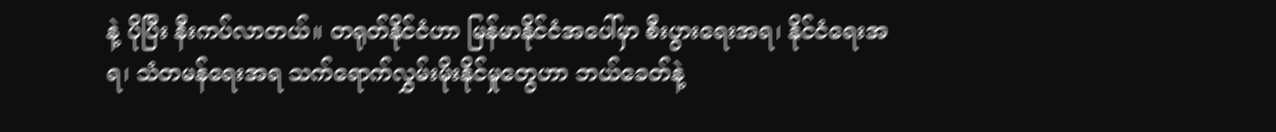နဲ့ ပိုပြီး နီးကပ်လာတယ်။ တရုတ်နိုင်ငံဟာ မြန်မာနိုင်ငံအပေါ်မှာ စီးပွားရေးအရ၊ နိုင်ငံရေးအရ၊ သံတမန်ရေးအရ သက်ရောက်လွှမ်းမိုးနိုင်မှုတွေဟာ ဘယ်ခေတ်နဲ့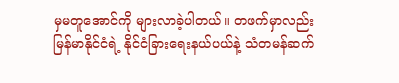မှမတူအောင်ကို များလာခဲ့ပါတယ်။ တဖက်မှာလည်း မြန်မာနိုင်ငံရဲ့ နိုင်ငံခြားရေးနယ်ပယ်နဲ့ သံတမန်ဆက်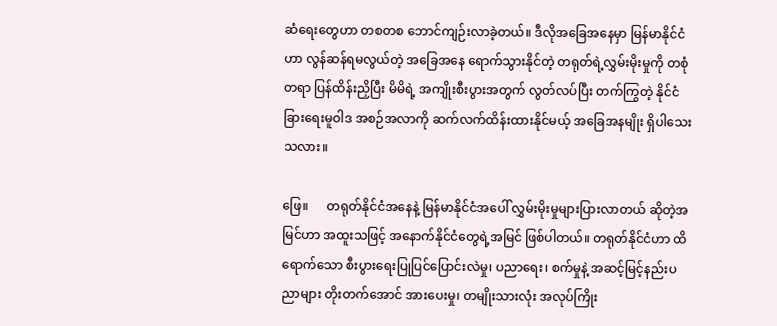ဆံရေးတွေဟာ တစတစ ဘောင်ကျဉ်းလာခဲ့တယ်။ ဒီလိုအခြေအနေမှာ မြန်မာနိုင်ငံဟာ လွန်ဆန်ရမလွယ်တဲ့ အခြေအနေ ရောက်သွားနိုင်တဲ့ တရုတ်ရဲ့လွှမ်းမိုးမှုကို တစုံတရာ ပြန်ထိန်းညှိပြီး မိမိရဲ့ အကျိုးစီးပွားအတွက် လွတ်လပ်ပြီး တက်ကြွတဲ့ နိုင်ငံခြားရေးမူဝါဒ အစဉ်အလာကို ဆက်လက်ထိန်းထားနိုင်မယ့် အခြေအနမျိုး ရှိပါသေးသလား။

ဖြေ။      တရုတ်နိုင်ငံအနေနဲ့ မြန်မာနိုင်ငံအပေါ် လွှမ်းမိုးမှုများပြားလာတယ် ဆိုတဲ့အမြင်ဟာ အထူးသဖြင့် အနောက်နိုင်ငံတွေရဲ့အမြင် ဖြစ်ပါတယ်။ တရုတ်နိုင်ငံဟာ ထိရောက်သော စီးပွားရေးပြုပြင်ပြောင်းလဲမှု၊ ပညာရေး၊ စက်မှုနဲ့ အဆင့်မြင့်နည်းပညာများ တိုးတက်အောင် အားပေးမှု၊ တမျိုးသားလုံး အလုပ်ကြိုး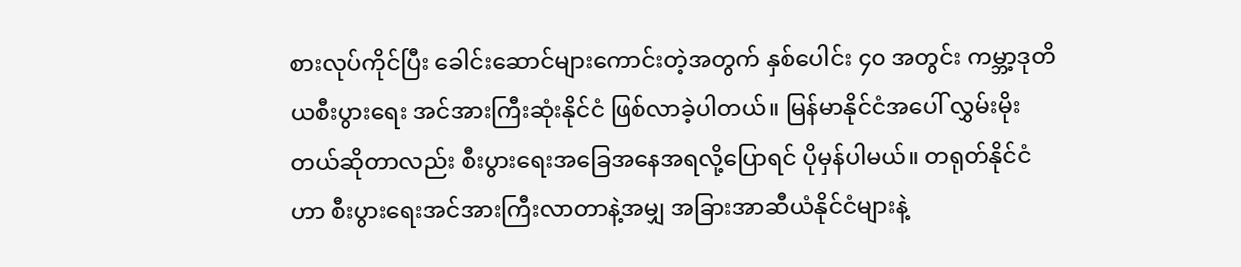စားလုပ်ကိုင်ပြီး ခေါင်းဆောင်များကောင်းတဲ့အတွက် နှစ်ပေါင်း ၄၀ အတွင်း ကမ္ဘာ့ဒုတိယစီးပွားရေး အင်အားကြီးဆုံးနိုင်ငံ ဖြစ်လာခဲ့ပါတယ်။ မြန်မာနိုင်ငံအပေါ် လွှမ်းမိုးတယ်ဆိုတာလည်း စီးပွားရေးအခြေအနေအရလို့ပြောရင် ပိုမှန်ပါမယ်။ တရုတ်နိုင်ငံဟာ စီးပွားရေးအင်အားကြီးလာတာနဲ့အမျှ အခြားအာဆီယံနိုင်ငံများနဲ့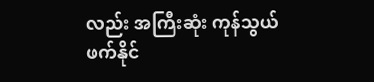လည်း အကြီးဆုံး ကုန်သွယ်ဖက်နိုင်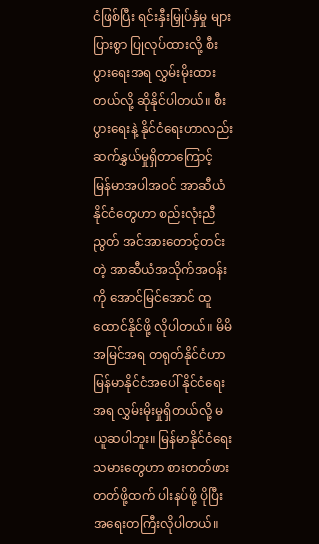ငံဖြစ်ပြီး ရင်းနှီးမြှုပ်နှံမှု များပြားစွာ ပြုလုပ်ထားလို့ စီးပွားရေးအရ လွှမ်းမိုးထားတယ်လို့ ဆိုနိုင်ပါတယ်။ စီးပွားရေးနဲ့ နိုင်ငံရေးဟာလည်း ဆက်နွှယ်မှုရှိတာကြောင့် မြန်မာအပါအဝင် အာဆီယံနိုင်ငံတွေဟာ စည်းလုံးညီညွတ် အင်အားတောင့်တင်းတဲ့ အာဆီယံအသိုက်အဝန်းကို အောင်မြင်အောင် ထူထောင်နိုင်ဖို့ လိုပါတယ်။ မိမိအမြင်အရ တရုတ်နိုင်ငံဟာ မြန်မာနိုင်ငံအပေါ် နိုင်ငံရေးအရ လွှမ်းမိုးမှုရှိတယ်လို့ မယူဆပါဘူး။ မြန်မာနိုင်ငံရေးသမားတွေဟာ စားတတ်ဖားတတ်ဖို့ထက် ပါးနပ်ဖို့ ပိုပြီး အရေးတကြီးလိုပါတယ်။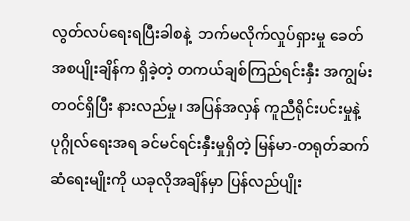လွတ်လပ်ရေးရပြီးခါစနဲ့  ဘက်မလိုက်လှုပ်ရှားမှု ခေတ် အစပျိုးချိန်က ရှိခဲ့တဲ့ တကယ်ချစ်ကြည်ရင်းနှီး အကျွမ်းတဝင်ရှိပြီး နားလည်မှု၊ အပြန်အလှန် ကူညီရိုင်းပင်းမှုနဲ့ ပုဂ္ဂိုလ်ရေးအရ ခင်မင်ရင်းနှီးမှုရှိတဲ့ မြန်မာ-တရုတ်ဆက်ဆံရေးမျိုးကို ယခုလိုအချိန်မှာ ပြန်လည်ပျိုး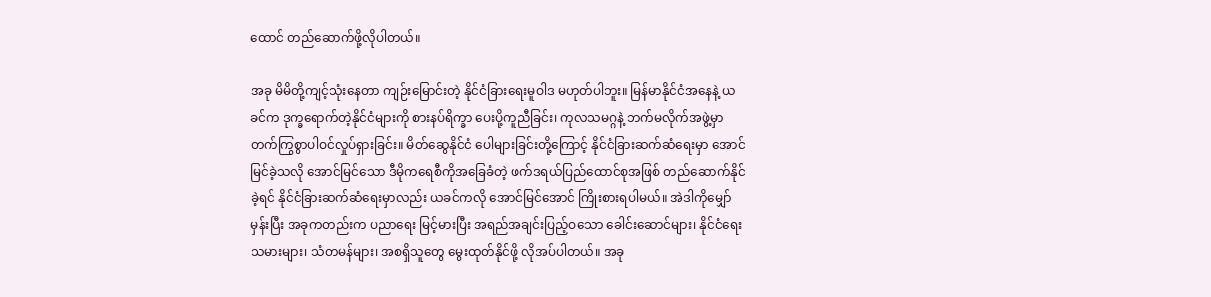ထောင် တည်ဆောက်ဖို့လိုပါတယ်။

အခု မိမိတို့ကျင့်သုံးနေတာ ကျဉ်းမြောင်းတဲ့ နိုင်ငံခြားရေးမူဝါဒ မဟုတ်ပါဘူး။ မြန်မာနိုင်ငံအနေနဲ့ ယခင်က ဒုက္ခရောက်တဲ့နိုင်ငံများကို စားနပ်ရိက္ခာ ပေးပို့ကူညီခြင်း၊ ကုလသမဂ္ဂနဲ့ ဘက်မလိုက်အဖွဲ့မှာ တက်ကြွစွာပါဝင်လှုပ်ရှားခြင်း။ မိတ်ဆွေနိုင်ငံ ပေါများခြင်းတို့ကြောင့် နိုင်ငံခြားဆက်ဆံရေးမှာ အောင်မြင်ခဲ့သလို အောင်မြင်သော ဒီမိုကရေစီကိုအခြေခံတဲ့ ဖက်ဒရယ်ပြည်ထောင်စုအဖြစ် တည်ဆောက်နိုင်ခဲ့ရင် နိုင်ငံခြားဆက်ဆံရေးမှာလည်း ယခင်ကလို အောင်မြင်အောင် ကြိုးစားရပါမယ်။ အဲဒါကိုမျှော်မှန်းပြီး အခုကတည်းက ပညာရေး မြင့်မားပြီး အရည်အချင်းပြည့်ဝသော ခေါင်းဆောင်များ၊ နိုင်ငံရေးသမားများ၊ သံတမန်များ၊ အစရှိသူတွေ မွေးထုတ်နိုင်ဖို့ လိုအပ်ပါတယ်။ အခု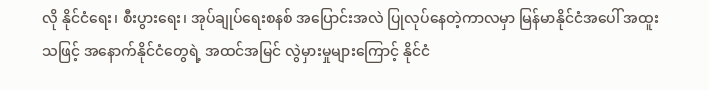လို နိုင်ငံရေး၊ စီးပွားရေး၊ အုပ်ချုပ်ရေးစနစ် အပြောင်းအလဲ ပြုလုပ်နေတဲ့ကာလမှာ မြန်မာနိုင်ငံအပေါ် အထူးသဖြင့် အနောက်နိုင်ငံတွေရဲ့ အထင်အမြင် လွဲမှားမှုများကြောင့် နိုင်ငံ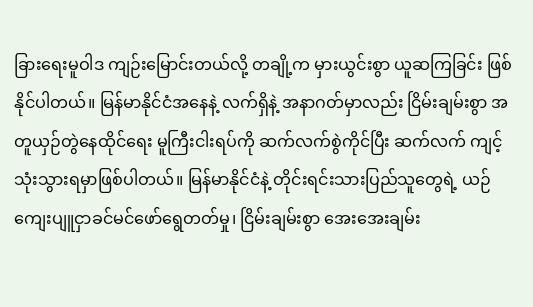ခြားရေးမူဝါဒ ကျဉ်းမြောင်းတယ်လို့ တချို့က မှားယွင်းစွာ ယူဆကြခြင်း ဖြစ်နိုင်ပါတယ်။ မြန်မာနိုင်ငံအနေနဲ့ လက်ရှိနဲ့ အနာဂတ်မှာလည်း ငြိမ်းချမ်းစွာ အတူယှဉ်တွဲနေထိုင်ရေး မူကြီးငါးရပ်ကို ဆက်လက်စွဲကိုင်ပြီး ဆက်လက် ကျင့်သုံးသွားရမှာဖြစ်ပါတယ်။ မြန်မာနိုင်ငံနဲ့ တိုင်းရင်းသားပြည်သူတွေရဲ့ ယဉ်ကျေးပျူငှာခင်မင်ဖော်ရွေတတ်မှု၊ ငြိမ်းချမ်းစွာ အေးအေးချမ်း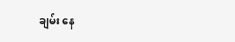ချမ်း နေ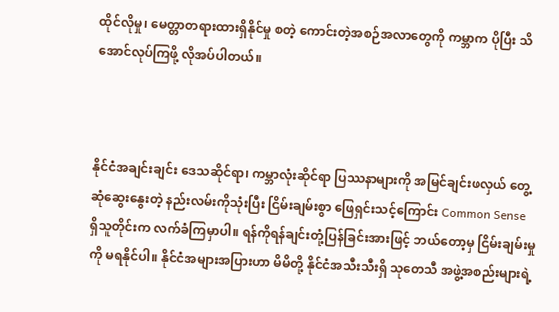ထိုင်လိုမှု၊ မေတ္တာတရားထားရှိနိုင်မှု စတဲ့ ကောင်းတဲ့အစဉ်အလာတွေကို ကမ္ဘာက ပိုပြီး သိအောင်လုပ်ကြဖို့ လိုအပ်ပါတယ်။



နိုင်ငံအချင်းချင်း ဒေသဆိုင်ရာ၊ ကမ္ဘာလုံးဆိုင်ရာ ပြဿနာများကို အမြင်ချင်းဖလှယ် တွေ့ဆုံဆွေးနွေးတဲ့ နည်းလမ်းကိုသုံးပြီး ငြိမ်းချမ်းစွာ ဖြေရှင်းသင့်ကြောင်း Common Sense  ရှိသူတိုင်းက လက်ခံကြမှာပါ။ ရန်ကိုရန်ချင်းတုံ့ပြန်ခြင်းအားဖြင့် ဘယ်တော့မှ ငြိမ်းချမ်းမှုကို မရနိုင်ပါ။ နိုင်ငံအများအပြားဟာ မိမိတို့ နိုင်ငံအသီးသီးရှိ သုတေသီ အဖွဲ့အစည်းများရဲ့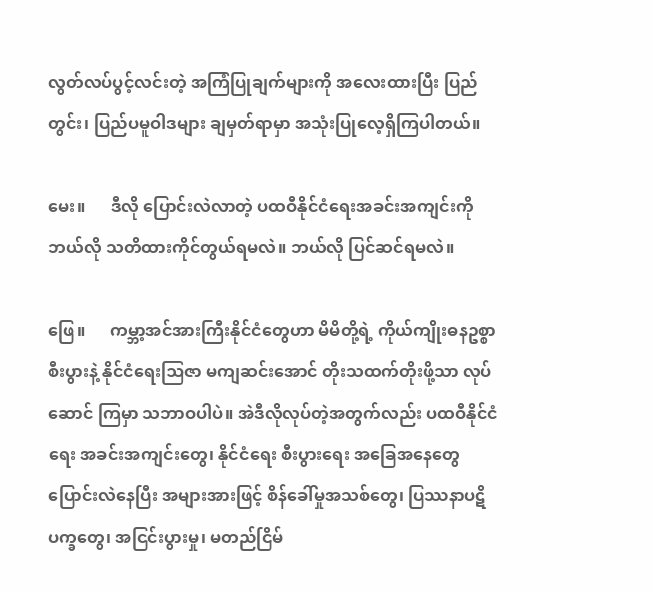လွတ်လပ်ပွင့်လင်းတဲ့ အကြံပြုချက်များကို အလေးထားပြီး ပြည်တွင်း၊ ပြည်ပမူဝါဒများ ချမှတ်ရာမှာ အသုံးပြုလေ့ရှိကြပါတယ်။

မေး။      ဒီလို ပြောင်းလဲလာတဲ့ ပထဝီနိုင်ငံရေးအခင်းအကျင်းကို ဘယ်လို သတိထားကိုင်တွယ်ရမလဲ။ ဘယ်လို ပြင်ဆင်ရမလဲ။

ဖြေ။      ကမ္ဘာ့အင်အားကြီးနိုင်ငံတွေဟာ မိမိတို့ရဲ့ ကိုယ်ကျိုးဓနဥစ္စာစီးပွားနဲ့ နိုင်ငံရေးဩဇာ မကျဆင်းအောင် တိုးသထက်တိုးဖို့သာ လုပ်ဆောင် ကြမှာ သဘာဝပါပဲ။ အဲဒီလိုလုပ်တဲ့အတွက်လည်း ပထဝီနိုင်ငံရေး အခင်းအကျင်းတွေ၊ နိုင်ငံရေး စီးပွားရေး အခြေအနေတွေ ပြောင်းလဲနေပြီး အများအားဖြင့် စိန်ခေါ်မှုအသစ်တွေ၊ ပြဿနာပဋိပက္ခတွေ၊ အငြင်းပွားမှု၊ မတည်ငြိမ်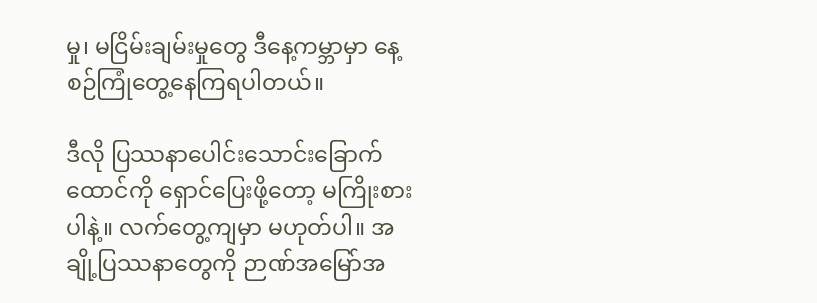မှု၊ မငြိမ်းချမ်းမှုတွေ ဒီနေ့ကမ္ဘာမှာ နေ့စဉ်ကြုံတွေ့နေကြရပါတယ်။

ဒီလို ပြဿနာပေါင်းသောင်းခြောက်ထောင်ကို ရှောင်ပြေးဖို့တော့ မကြိုးစားပါနဲ့။ လက်တွေ့ကျမှာ မဟုတ်ပါ။ အချို့ပြဿနာတွေကို ဉာဏ်အမြော်အ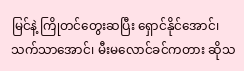မြင်နဲ့ ကြိုတင်တွေးဆပြီး ရှောင်နိုင်အောင်၊ သက်သာအောင်၊ မီးမလောင်ခင်ကတား ဆိုသ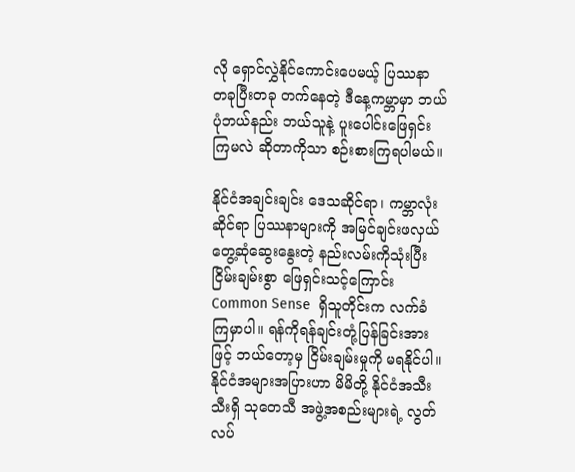လို ရှောင်လွှဲနိုင်ကောင်းပေမယ့် ပြဿနာ တခုပြီးတခု တက်နေတဲ့ ဒီနေ့ကမ္ဘာမှာ ဘယ်ပုံဘယ်နည်း ဘယ်သူနဲ့ ပူးပေါင်းဖြေရှင်းကြမလဲ ဆိုတာကိုသာ စဉ်းစားကြရပါမယ်။

နိုင်ငံအချင်းချင်း ဒေသဆိုင်ရာ၊ ကမ္ဘာလုံးဆိုင်ရာ ပြဿနာများကို အမြင်ချင်းဖလှယ် တွေ့ဆုံဆွေးနွေးတဲ့ နည်းလမ်းကိုသုံးပြီး ငြိမ်းချမ်းစွာ ဖြေရှင်းသင့်ကြောင်း Common Sense  ရှိသူတိုင်းက လက်ခံကြမှာပါ။ ရန်ကိုရန်ချင်းတုံ့ပြန်ခြင်းအားဖြင့် ဘယ်တော့မှ ငြိမ်းချမ်းမှုကို မရနိုင်ပါ။ နိုင်ငံအများအပြားဟာ မိမိတို့ နိုင်ငံအသီးသီးရှိ သုတေသီ အဖွဲ့အစည်းများရဲ့ လွတ်လပ်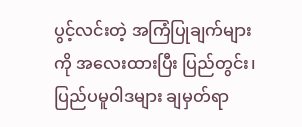ပွင့်လင်းတဲ့ အကြံပြုချက်များကို အလေးထားပြီး ပြည်တွင်း၊ ပြည်ပမူဝါဒများ ချမှတ်ရာ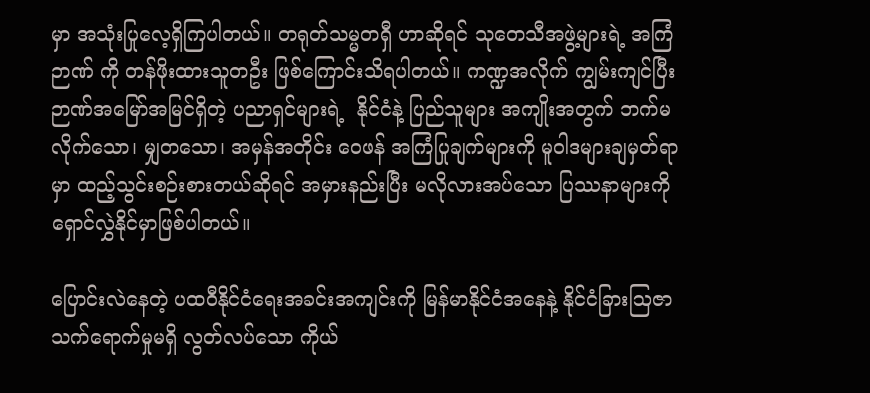မှာ အသုံးပြုလေ့ရှိကြပါတယ်။ တရုတ်သမ္မတရှီ ဟာဆိုရင် သုတေသီအဖွဲ့များရဲ့ အကြံဉာဏ် ကို တန်ဖိုးထားသူတဦး ဖြစ်ကြောင်းသိရပါတယ်။ ကဏ္ဍအလိုက် ကျွမ်းကျင်ပြီး ဉာဏ်အမြော်အမြင်ရှိတဲ့ ပညာရှင်များရဲ့  နိုင်ငံနဲ့ ပြည်သူများ အကျိုးအတွက် ဘက်မလိုက်သော၊ မျှတသော၊ အမှန်အတိုင်း ဝေဖန် အကြံပြုချက်များကို မူဝါဒများချမှတ်ရာမှာ ထည့်သွင်းစဉ်းစားတယ်ဆိုရင် အမှားနည်းပြီး မလိုလားအပ်သော ပြဿနာများကို ရှောင်လွှဲနိုင်မှာဖြစ်ပါတယ်။

ပြောင်းလဲနေတဲ့ ပထဝီနိုင်ငံရေးအခင်းအကျင်းကို မြန်မာနိုင်ငံအနေနဲ့ နိုင်ငံခြားဩဇာ သက်ရောက်မှုမရှိ လွတ်လပ်သော ကိုယ်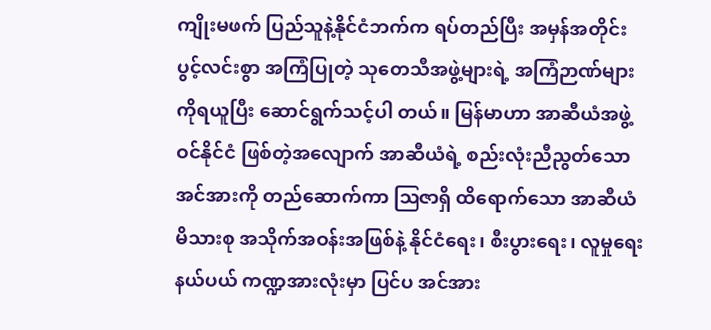ကျိုးမဖက် ပြည်သူနဲ့နိုင်ငံဘက်က ရပ်တည်ပြီး အမှန်အတိုင်း ပွင့်လင်းစွာ အကြံပြုတဲ့ သုတေသီအဖွဲ့များရဲ့ အကြံဉာဏ်များကိုရယူပြီး ဆောင်ရွက်သင့်ပါ တယ်။ မြန်မာဟာ အာဆီယံအဖွဲ့ဝင်နိုင်ငံ ဖြစ်တဲ့အလျောက် အာဆီယံရဲ့ စည်းလုံးညီညွတ်သောအင်အားကို တည်ဆောက်ကာ ဩဇာရှိ ထိရောက်သော အာဆီယံမိသားစု အသိုက်အဝန်းအဖြစ်နဲ့ နိုင်ငံရေး၊ စီးပွားရေး၊ လူမှုရေးနယ်ပယ် ကဏ္ဍအားလုံးမှာ ပြင်ပ အင်အား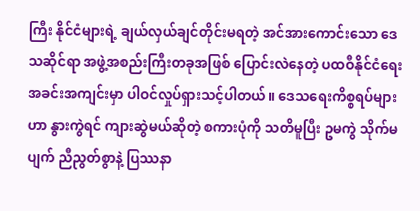ကြီး နိုင်ငံများရဲ့ ချယ်လှယ်ချင်တိုင်းမရတဲ့ အင်အားကောင်းသော ဒေသဆိုင်ရာ အဖွဲ့အစည်းကြီးတခုအဖြစ် ပြောင်းလဲနေတဲ့ ပထဝီနိုင်ငံရေး အခင်းအကျင်းမှာ ပါဝင်လှုပ်ရှားသင့်ပါတယ်။ ဒေသရေးကိစ္စရပ်များဟာ နွားကွဲရင် ကျားဆွဲမယ်ဆိုတဲ့ စကားပုံကို သတိမူပြီး ဥမကွဲ သိုက်မပျက် ညီညွတ်စွာနဲ့ ပြဿနာ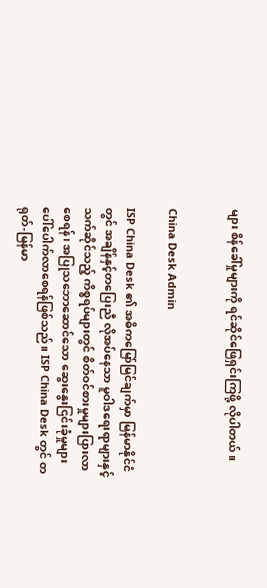များ စိန်ခေါ်မှုများကို ရင်ဆိုင်ဖြေရှင်းကြဖို့ လိုပါတယ်။


China Desk Admin

ISP China Desk ၏ အဓိကမြော်မြင်ချက်မှာ မြန်မာနိုင်ငံတွင် အချိန်နှင့်တပြေးညီ လိုအပ်နေသာ မူဝါဒရေးရာများနှင့်သက်ဆိုင်သည့် ကိစ္စရပ်များတွင် စိတ်ဝင်စားမှုများပြားလာစေရန်၊ အပြုသဘောဆောင်သော ဆွေးနွေးငြင်းခုံမှုများ ပေါ်ပေါက်လာစေရန်ဖြစ်သည်။ ISP China Desk တွင် တရုတ်-မြန်မာ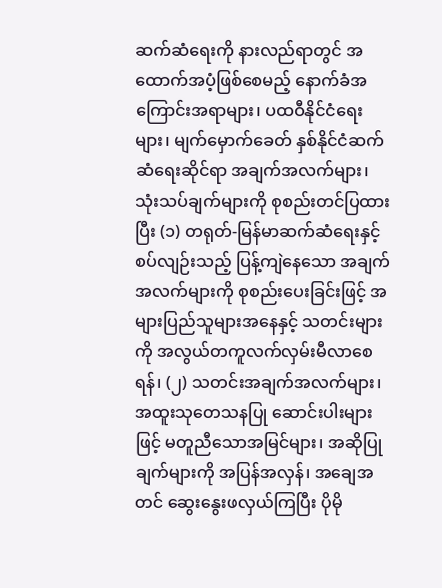ဆက်ဆံရေးကို နားလည်ရာတွင် အထောက်အပံ့ဖြစ်စေမည့် နောက်ခံအကြောင်းအရာများ၊ ပထဝီနိုင်ငံရေးများ၊ မျက်မှောက်ခေတ် နှစ်နိုင်ငံဆက်ဆံရေးဆိုင်ရာ အချက်အလက်များ၊ သုံးသပ်ချက်များကို စုစည်းတင်ပြထားပြီး (၁) တရုတ်-မြန်မာဆက်ဆံရေးနှင့် စပ်လျဉ်းသည့် ပြန့်ကျဲနေသော အချက်အလက်များကို စုစည်းပေးခြင်းဖြင့် အများပြည်သူများအနေနှင့် သတင်းများကို အလွယ်တကူလက်လှမ်းမီလာစေရန်၊ (၂) သတင်းအချက်အလက်များ၊ အထူးသုတေသနပြု ဆောင်းပါးများဖြင့် မတူညီသောအမြင်များ၊ အဆိုပြုချက်များကို အပြန်အလှန်၊ အချေအတင် ဆွေးနွေးဖလှယ်ကြပြီး ပိုမို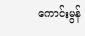ကောင်းမွန်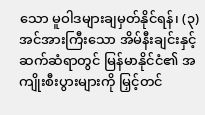သော မူဝါဒများချမှတ်နိုင်ရန်၊ (၃) အင်အားကြီးသော အိမ်နီးချင်းနှင့် ဆက်ဆံရာတွင် မြန်မာနိုင်ငံ၏ အကျိုးစီးပွားများကို မြှင့်တင်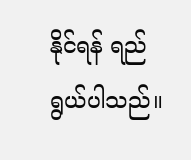နိုင်ရန် ရည်ရွယ်ပါသည်။